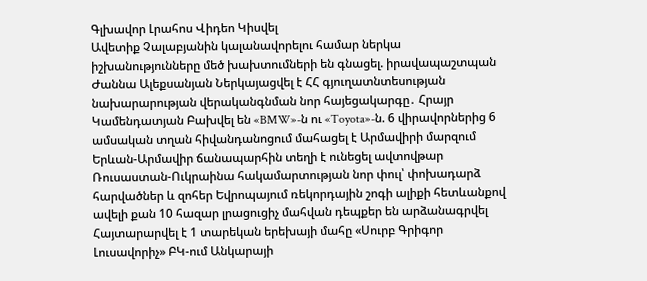Գլխավոր Լրահոս Վիդեո Կիսվել
Ավետիք Չալաբյանին կալանավորելու համար ներկա իշխանությունները մեծ խախտումների են գնացել. իրավապաշտպան Ժաննա Ալեքսանյան Ներկայացվել է ՀՀ գյուղատնտեսության նախարարության վերականգնման նոր հայեցակարգը․ Հրայր Կամենդատյան Բախվել են «BMW»-ն ու «Toyota»-ն. 6 վիրավորներից 6 ամսական տղան հիվանդանոցում մահացել է Արմավիրի մարզում Երևան-Արմավիր ճանապարհին տեղի է ունեցել ավտովթար Ռուսաստան-Ուկրաինա հակամարտության նոր փուլ՝ փոխադարձ հարվածներ և զոհեր Եվրոպայում ռեկորդային շոգի ալիքի հետևանքով ավելի քան 10 հազար լրացուցիչ մահվան դեպքեր են արձանագրվել Հայտարարվել է 1 տարեկան երեխայի մահը «Սուրբ Գրիգոր Լուսավորիչ» ԲԿ-ում Անկարայի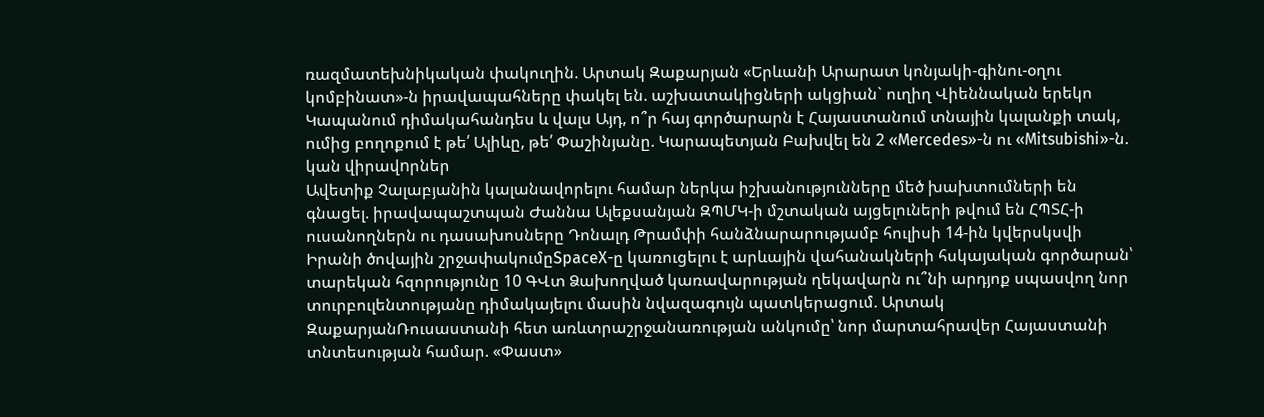ռազմատեխնիկական փակուղին. Արտակ Զաքարյան «Երևանի Արարատ կոնյակի-գինու-օղու կոմբինատ»-ն իրավապահները փակել են. աշխատակիցների ակցիան` ուղիղ Վիեննական երեկո Կապանում դիմակահանդես և վալս Այդ, ո՞ր հայ գործարարն է Հայաստանում տնային կալանքի տակ, ումից բողոքում է թե՛ Ալիևը, թե՛ Փաշինյանը. Կարապետյան Բախվել են 2 «Mercedes»-ն ու «Mitsubishi»-ն. կան վիրավnրներ
Ավետիք Չալաբյանին կալանավորելու համար ներկա իշխանությունները մեծ խախտումների են գնացել. իրավապաշտպան Ժաննա Ալեքսանյան ԶՊՄԿ-ի մշտական այցելուների թվում են ՀՊՏՀ-ի ուսանողներն ու դասախոսները Դոնալդ Թրամփի հանձնարարությամբ հուլիսի 14-ին կվերսկսվի Իրանի ծովային շրջափակումըSpaceX-ը կառուցելու է արևային վահանակների հսկայական գործարան՝ տարեկան հզորությունը 10 ԳՎտ Ձախողված կառավարության ղեկավարն ու՞նի արդյոք սպասվող նոր տուրբուլենտությանը դիմակայելու մասին նվազագույն պատկերացում. Արտակ ԶաքարյանՌուսաստանի հետ առևտրաշրջանառության անկումը՝ նոր մարտահրավեր Հայաստանի տնտեսության համար. «Փաստ»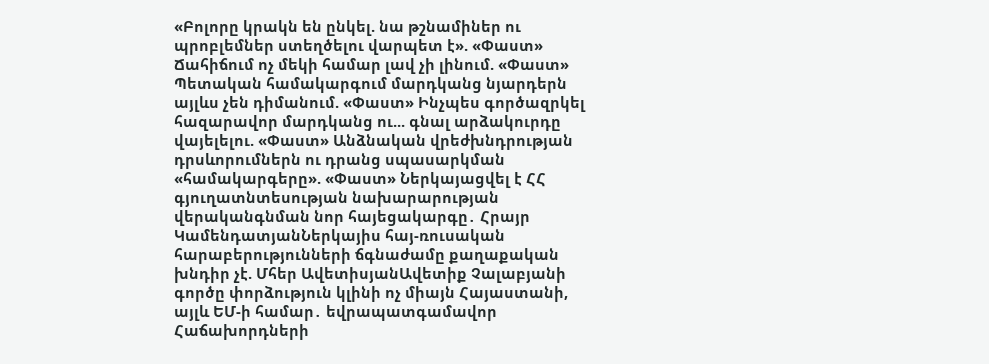«Բոլորը կրակն են ընկել. նա թշնամիներ ու պրոբլեմներ ստեղծելու վարպետ է». «Փաստ» Ճահիճում ոչ մեկի համար լավ չի լինում. «Փաստ» Պետական համակարգում մարդկանց նյարդերն այլևս չեն դիմանում. «Փաստ» Ինչպես գործազրկել հազարավոր մարդկանց ու... գնալ արձակուրդը վայելելու. «Փաստ» Անձնական վրեժխնդրության դրսևորումներն ու դրանց սպասարկման «համակարգերը». «Փաստ» Ներկայացվել է ՀՀ գյուղատնտեսության նախարարության վերականգնման նոր հայեցակարգը․ Հրայր ԿամենդատյանՆերկայիս հայ-ռուսական հարաբերությունների ճգնաժամը քաղաքական խնդիր չէ. Մհեր ԱվետիսյանԱվետիք Չալաբյանի գործը փորձություն կլինի ոչ միայն Հայաստանի, այլև ԵՄ-ի համար․ եվրապատգամավոր Հաճախորդների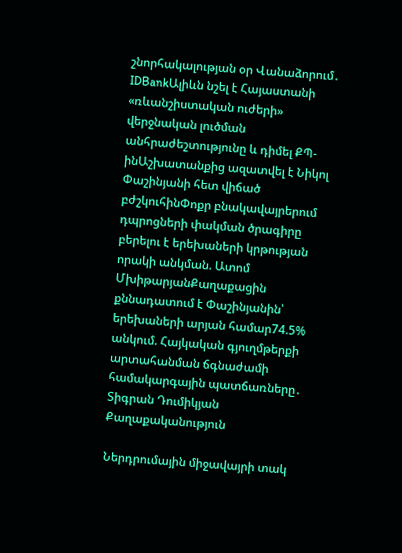շնորհակալության օր Վանաձորում․ IDBankԱլիևն նշել է Հայաստանի «ռևանշիստական ուժերի» վերջնական լուծման անհրաժեշտությունը և դիմել ՔՊ-ինԱշխատանքից ազատվել է Նիկոլ Փաշինյանի հետ վիճած բժշկուհինՓոքր բնակավայրերում դպրոցների փակման ծրագիրը բերելու է երեխաների կրթության որակի անկման. Ատոմ ՄխիթարյանՔաղաքացին քննադատում է Փաշինյանին՝ երեխաների արյան համար74.5% անկում. Հայկական գյուղմթերքի արտահանման ճգնաժամի համակարգային պատճառները․ Տիգրան Դումիկյան
Քաղաքականություն

Ներդրումային միջավայրի տակ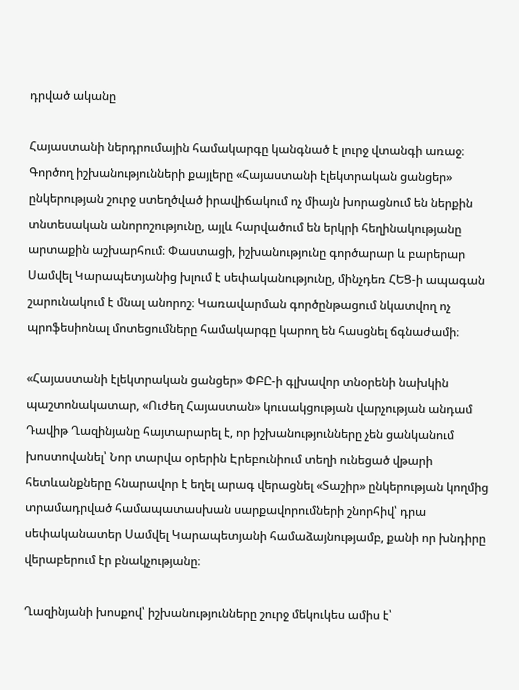դրված ականը

Հայաստանի ներդրումային համակարգը կանգնած է լուրջ վտանգի առաջ։ Գործող իշխանությունների քայլերը «Հայաստանի էլեկտրական ցանցեր» ընկերության շուրջ ստեղծված իրավիճակում ոչ միայն խորացնում են ներքին տնտեսական անորոշությունը, այլև հարվածում են երկրի հեղինակությանը արտաքին աշխարհում։ Փաստացի, իշխանությունը գործարար և բարերար Սամվել Կարապետյանից խլում է սեփականությունը, մինչդեռ ՀԵՑ-ի ապագան շարունակում է մնալ անորոշ։ Կառավարման գործընթացում նկատվող ոչ պրոֆեսիոնալ մոտեցումները համակարգը կարող են հասցնել ճգնաժամի։

«Հայաստանի էլեկտրական ցանցեր» ՓԲԸ-ի գլխավոր տնօրենի նախկին պաշտոնակատար, «Ուժեղ Հայաստան» կուսակցության վարչության անդամ Դավիթ Ղազինյանը հայտարարել է, որ իշխանությունները չեն ցանկանում խոստովանել՝ Նոր տարվա օրերին Էրեբունիում տեղի ունեցած վթարի հետևանքները հնարավոր է եղել արագ վերացնել «Տաշիր» ընկերության կողմից տրամադրված համապատասխան սարքավորումների շնորհիվ՝ դրա սեփականատեր Սամվել Կարապետյանի համաձայնությամբ, քանի որ խնդիրը վերաբերում էր բնակչությանը։

Ղազինյանի խոսքով՝ իշխանությունները շուրջ մեկուկես ամիս է՝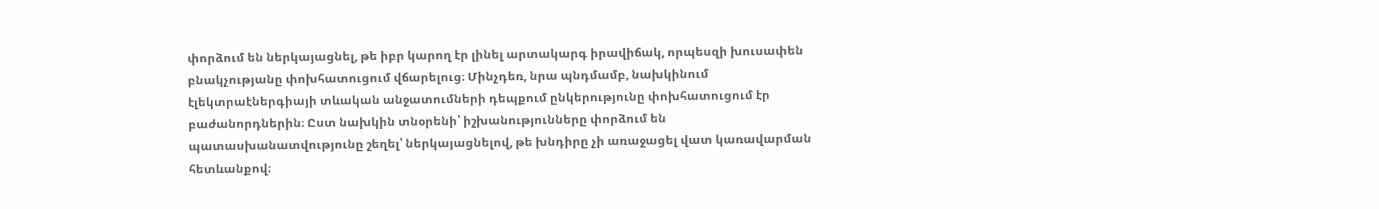փորձում են ներկայացնել, թե իբր կարող էր լինել արտակարգ իրավիճակ, որպեսզի խուսափեն բնակչությանը փոխհատուցում վճարելուց։ Մինչդեռ, նրա պնդմամբ, նախկինում էլեկտրաէներգիայի տևական անջատումների դեպքում ընկերությունը փոխհատուցում էր բաժանորդներին։ Ըստ նախկին տնօրենի՝ իշխանությունները փորձում են պատասխանատվությունը շեղել՝ ներկայացնելով, թե խնդիրը չի առաջացել վատ կառավարման հետևանքով։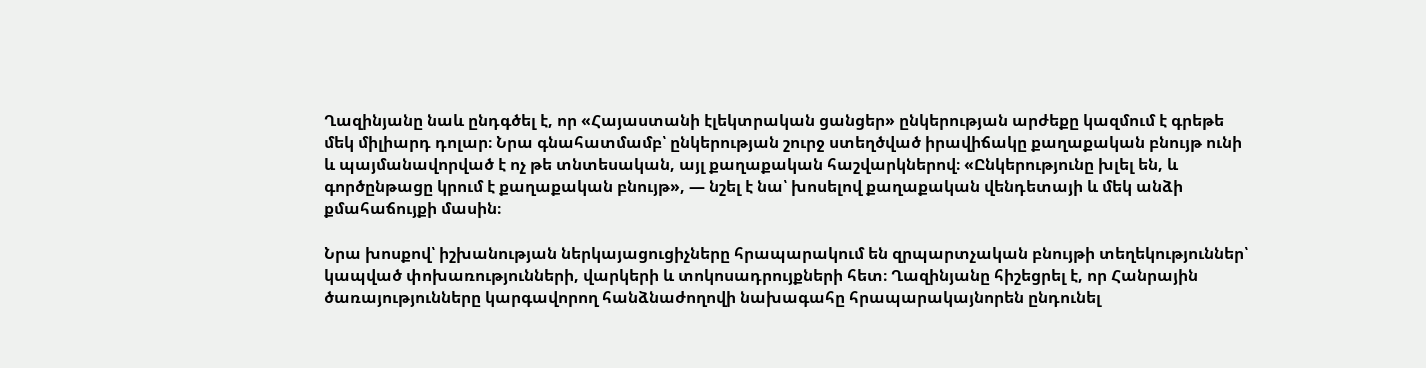Ղազինյանը նաև ընդգծել է, որ «Հայաստանի էլեկտրական ցանցեր» ընկերության արժեքը կազմում է գրեթե մեկ միլիարդ դոլար։ Նրա գնահատմամբ՝ ընկերության շուրջ ստեղծված իրավիճակը քաղաքական բնույթ ունի և պայմանավորված է ոչ թե տնտեսական, այլ քաղաքական հաշվարկներով։ «Ընկերությունը խլել են, և գործընթացը կրում է քաղաքական բնույթ», — նշել է նա՝ խոսելով քաղաքական վենդետայի և մեկ անձի քմահաճույքի մասին։

Նրա խոսքով՝ իշխանության ներկայացուցիչները հրապարակում են զրպարտչական բնույթի տեղեկություններ՝ կապված փոխառությունների, վարկերի և տոկոսադրույքների հետ։ Ղազինյանը հիշեցրել է, որ Հանրային ծառայությունները կարգավորող հանձնաժողովի նախագահը հրապարակայնորեն ընդունել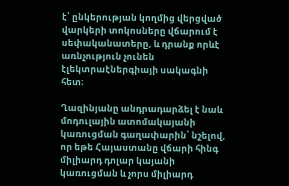է՝ ընկերության կողմից վերցված վարկերի տոկոսները վճարում է սեփականատերը, և դրանք որևէ առնչություն չունեն էլեկտրաէներգիայի սակագնի հետ։

Ղազինյանը անդրադարձել է նաև մոդուլային ատոմակայանի կառուցման գաղափարին՝ նշելով, որ եթե Հայաստանը վճարի հինգ միլիարդ դոլար կայանի կառուցման և չորս միլիարդ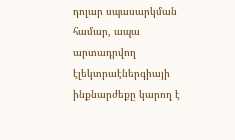դոլար սպասարկման համար, ապա արտադրվող էլեկտրաէներգիայի ինքնարժեքը կարող է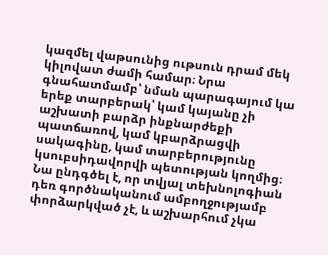կազմել վաթսունից ութսուն դրամ մեկ կիլովատ ժամի համար։ Նրա գնահատմամբ՝ նման պարագայում կա երեք տարբերակ՝ կամ կայանը չի աշխատի բարձր ինքնարժեքի պատճառով, կամ կբարձրացվի սակագինը, կամ տարբերությունը կսուբսիդավորվի պետության կողմից։ Նա ընդգծել է, որ տվյալ տեխնոլոգիան դեռ գործնականում ամբողջությամբ փորձարկված չէ, և աշխարհում չկա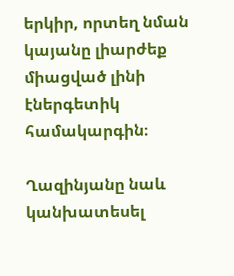երկիր, որտեղ նման կայանը լիարժեք միացված լինի էներգետիկ համակարգին։

Ղազինյանը նաև կանխատեսել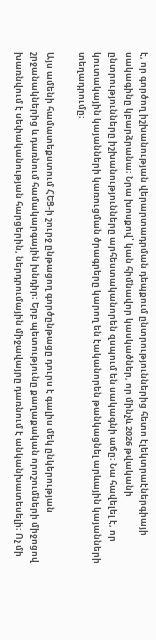է, որ գործող իշխանության վերարտադրման դեպքում ընտրություններից հետո էլեկտրաէներգիայի սակագինը կբարձրանա։ Նրա խոսքով՝ կան հիմնավոր կասկածներ, որ մինչև 2026 թվականի ընտրությունները իշխանությունները արհեստականորեն զսպում են սակագնի աճը։ Նա հավելել է, որ կուտակային կայանների կառուցման ծրագրերը կարող են էականորեն թանկացնել արևային կայանների տեղադրումը։

Այս ամենի համատեքստում ՀԵՑ-ի շուրջ ընթացող գործընթացը դուրս է գալիս մեկ ընկերության շրջանակներից և դառնում համակարգային խնդիր։ Երբ պետությունը քաղաքական որոշումների միջոցով խառնվում է սեփականության հարցերին, ներդրումային միջավայրը դառնում է անկանխատեսելի։ Ոչ մի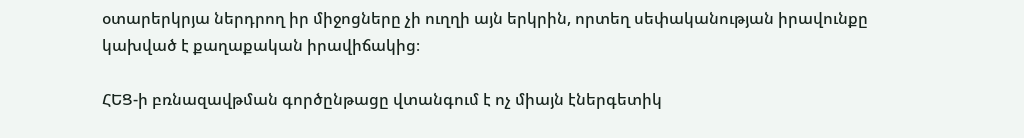օտարերկրյա ներդրող իր միջոցները չի ուղղի այն երկրին, որտեղ սեփականության իրավունքը կախված է քաղաքական իրավիճակից։

ՀԵՑ-ի բռնազավթման գործընթացը վտանգում է ոչ միայն էներգետիկ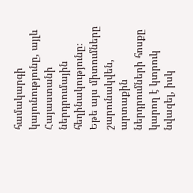համակարգի կայունությունը, այլև Հայաստանի ներդրումային հեղինակությունը։ Եթե այս միտումները շարունակվեն, արտաքին ներդրումների հոսքը կարող է կտրուկ նվազել, իսկ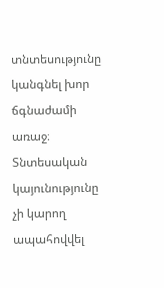տնտեսությունը կանգնել խոր ճգնաժամի առաջ։ Տնտեսական կայունությունը չի կարող ապահովվել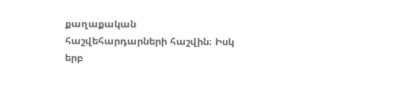քաղաքական հաշվեհարդարների հաշվին։ Իսկ երբ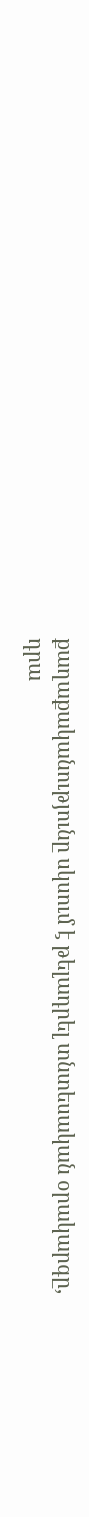քաղաքականությունը սկսում է թելադրել տնտեսական օրակարգը, դրա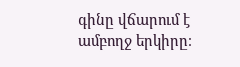գինը վճարում է ամբողջ երկիրը։